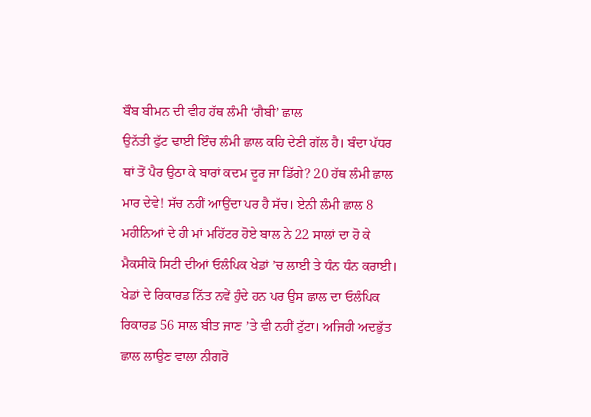ਬੌਬ ਬੀਮਨ ਦੀ ਵੀਹ ਹੱਥ ਲੰਮੀ ‘ਗੈਬੀ’ ਛਾਲ
ਉਨੱਤੀ ਫੁੱਟ ਢਾਈ ਇੰਚ ਲੰਮੀ ਛਾਲ ਕਹਿ ਦੇਣੀ ਗੱਲ ਹੈ। ਬੰਦਾ ਪੱਧਰ ਥਾਂ ਤੋਂ ਪੈਰ ਉਠਾ ਕੇ ਬਾਰਾਂ ਕਦਮ ਦੂਰ ਜਾ ਡਿੱਗੇ? 20 ਹੱਥ ਲੰਮੀ ਛਾਲ ਮਾਰ ਦੇਵੇ! ਸੱਚ ਨਹੀਂ ਆਉਂਦਾ ਪਰ ਹੈ ਸੱਚ। ਏਨੀ ਲੰਮੀ ਛਾਲ 8 ਮਹੀਨਿਆਂ ਦੇ ਹੀ ਮਾਂ ਮਹਿੱਟਰ ਹੋਏ ਬਾਲ ਨੇ 22 ਸਾਲਾਂ ਦਾ ਹੋ ਕੇ ਮੈਕਸੀਕੋ ਸਿਟੀ ਦੀਆਂ ਓਲੰਪਿਕ ਖੇਡਾਂ ’ਚ ਲਾਈ ਤੇ ਧੰਨ ਧੰਨ ਕਰਾਈ। ਖੇਡਾਂ ਦੇ ਰਿਕਾਰਡ ਨਿੱਤ ਨਵੇਂ ਹੁੰਦੇ ਹਨ ਪਰ ਉਸ ਛਾਲ ਦਾ ਓਲੰਪਿਕ ਰਿਕਾਰਡ 56 ਸਾਲ ਬੀਤ ਜਾਣ ’ਤੇ ਵੀ ਨਹੀਂ ਟੁੱਟਾ। ਅਜਿਹੀ ਅਦਭੁੱਤ ਛਾਲ ਲਾਉਣ ਵਾਲਾ ਨੀਗਰੋ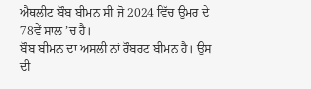ਐਥਲੀਟ ਬੌਬ ਬੀਮਨ ਸੀ ਜੋ 2024 ਵਿੱਚ ਉਮਰ ਦੇ 78ਵੇਂ ਸਾਲ ’ਚ ਹੈ।
ਬੌਬ ਬੀਮਨ ਦਾ ਅਸਲੀ ਨਾਂ ਰੌਬਰਟ ਬੀਮਨ ਹੈ। ਉਸ ਦੀ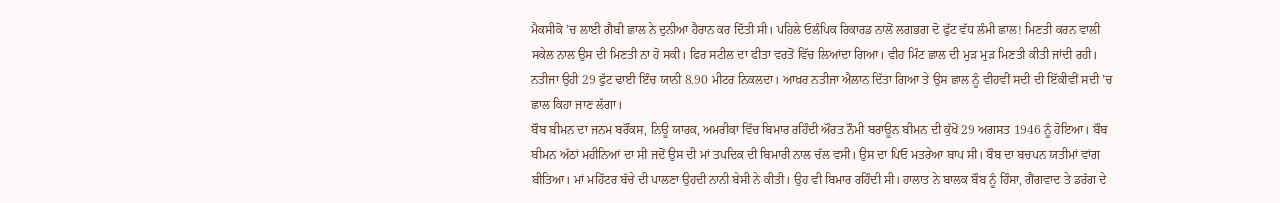ਮੈਕਸੀਕੋ ’ਚ ਲਾਈ ਗੈਬੀ ਛਾਲ ਨੇ ਦੁਨੀਆ ਹੈਰਾਨ ਕਰ ਦਿੱਤੀ ਸੀ। ਪਹਿਲੇ ਓਲੰਪਿਕ ਰਿਕਾਰਡ ਨਾਲੋਂ ਲਗਭਗ ਦੋ ਫੁੱਟ ਵੱਧ ਲੰਮੀ ਛਾਲ! ਮਿਣਤੀ ਕਰਨ ਵਾਲੀ ਸਕੇਲ ਨਾਲ ਉਸ ਦੀ ਮਿਣਤੀ ਨਾ ਹੋ ਸਕੀ। ਫਿਰ ਸਟੀਲ ਦਾ ਫੀਤਾ ਵਰਤੋਂ ਵਿੱਚ ਲਿਆਂਦਾ ਗਿਆ। ਵੀਹ ਮਿੰਟ ਛਾਲ ਦੀ ਮੁੜ ਮੁੜ ਮਿਣਤੀ ਕੀਤੀ ਜਾਂਦੀ ਰਹੀ। ਨਤੀਜਾ ਉਹੀ 29 ਫੁੱਟ ਢਾਈ ਇੰਚ ਯਾਨੀ 8.90 ਮੀਟਰ ਨਿਕਲਦਾ। ਆਖ਼ਰ ਨਤੀਜਾ ਐਲਾਨ ਦਿੱਤਾ ਗਿਆ ਤੇ ਉਸ ਛਾਲ ਨੂੰ ਵੀਹਵੀਂ ਸਦੀ ਦੀ ਇੱਕੀਵੀਂ ਸਦੀ ’ਚ ਛਾਲ ਕਿਹਾ ਜਾਣ ਲੱਗਾ।
ਬੌਬ ਬੀਮਨ ਦਾ ਜਨਮ ਬਰੌਂਕਸ, ਨਿਊ ਯਾਰਕ, ਅਮਰੀਕਾ ਵਿੱਚ ਬਿਮਾਰ ਰਹਿੰਦੀ ਔਰਤ ਨੌਮੀ ਬਰਾਊਨ ਬੀਮਨ ਦੀ ਕੁੱਖੋਂ 29 ਅਗਸਤ 1946 ਨੂੰ ਹੋਇਆ। ਬੌਬ ਬੀਮਨ ਅੱਠਾਂ ਮਹੀਨਿਆਂ ਦਾ ਸੀ ਜਦੋਂ ਉਸ ਦੀ ਮਾਂ ਤਪਦਿਕ ਦੀ ਬਿਮਾਰੀ ਨਾਲ ਚੱਲ ਵਸੀ। ਉਸ ਦਾ ਪਿਓ ਮਤਰੇਆ ਬਾਪ ਸੀ। ਬੌਬ ਦਾ ਬਚਪਨ ਯਤੀਮਾਂ ਵਾਂਗ ਬੀਤਿਆ। ਮਾਂ ਮਹਿੱਟਰ ਬੱਚੇ ਦੀ ਪਾਲਣਾ ਉਹਦੀ ਨਾਨੀ ਬੇਸੀ ਨੇ ਕੀਤੀ। ਉਹ ਵੀ ਬਿਮਾਰ ਰਹਿੰਦੀ ਸੀ। ਹਾਲਾਤ ਨੇ ਬਾਲਕ ਬੌਬ ਨੂੰ ਹਿੰਸਾ, ਗੈਂਗਵਾਦ ਤੇ ਡਰੱਗ ਦੇ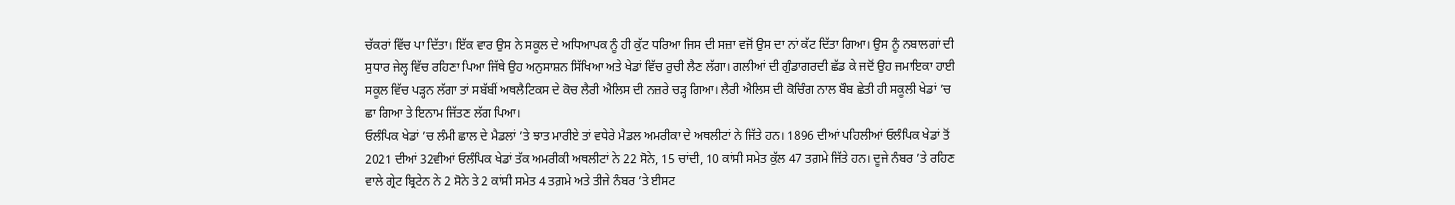ਚੱਕਰਾਂ ਵਿੱਚ ਪਾ ਦਿੱਤਾ। ਇੱਕ ਵਾਰ ਉਸ ਨੇ ਸਕੂਲ ਦੇ ਅਧਿਆਪਕ ਨੂੰ ਹੀ ਕੁੱਟ ਧਰਿਆ ਜਿਸ ਦੀ ਸਜ਼ਾ ਵਜੋਂ ਉਸ ਦਾ ਨਾਂ ਕੱਟ ਦਿੱਤਾ ਗਿਆ। ਉਸ ਨੂੰ ਨਬਾਲਗਾਂ ਦੀ ਸੁਧਾਰ ਜੇਲ੍ਹ ਵਿੱਚ ਰਹਿਣਾ ਪਿਆ ਜਿੱਥੇ ਉਹ ਅਨੁਸਾਸ਼ਨ ਸਿੱਖਿਆ ਅਤੇ ਖੇਡਾਂ ਵਿੱਚ ਰੁਚੀ ਲੈਣ ਲੱਗਾ। ਗਲੀਆਂ ਦੀ ਗੁੰਡਾਗਰਦੀ ਛੱਡ ਕੇ ਜਦੋਂ ਉਹ ਜਮਾਇਕਾ ਹਾਈ ਸਕੂਲ ਵਿੱਚ ਪੜ੍ਹਨ ਲੱਗਾ ਤਾਂ ਸਬੱਬੀਂ ਅਥਲੈਟਿਕਸ ਦੇ ਕੋਚ ਲੈਰੀ ਐਲਿਸ ਦੀ ਨਜ਼ਰੇ ਚੜ੍ਹ ਗਿਆ। ਲੈਰੀ ਐਲਿਸ ਦੀ ਕੋਚਿੰਗ ਨਾਲ ਬੌਬ ਛੇਤੀ ਹੀ ਸਕੂਲੀ ਖੇਡਾਂ ’ਚ ਛਾ ਗਿਆ ਤੇ ਇਨਾਮ ਜਿੱਤਣ ਲੱਗ ਪਿਆ।
ਓਲੰਪਿਕ ਖੇਡਾਂ ’ਚ ਲੰਮੀ ਛਾਲ ਦੇ ਮੈਡਲਾਂ ’ਤੇ ਝਾਤ ਮਾਰੀਏ ਤਾਂ ਵਧੇਰੇ ਮੈਡਲ ਅਮਰੀਕਾ ਦੇ ਅਥਲੀਟਾਂ ਨੇ ਜਿੱਤੇ ਹਨ। 1896 ਦੀਆਂ ਪਹਿਲੀਆਂ ਓਲੰਪਿਕ ਖੇਡਾਂ ਤੋਂ 2021 ਦੀਆਂ 32ਵੀਆਂ ਓਲੰਪਿਕ ਖੇਡਾਂ ਤੱਕ ਅਮਰੀਕੀ ਅਥਲੀਟਾਂ ਨੇ 22 ਸੋਨੇ, 15 ਚਾਂਦੀ, 10 ਕਾਂਸੀ ਸਮੇਤ ਕੁੱਲ 47 ਤਗ਼ਮੇ ਜਿੱਤੇ ਹਨ। ਦੂਜੇ ਨੰਬਰ ’ਤੇ ਰਹਿਣ ਵਾਲੇ ਗ੍ਰੇਟ ਬ੍ਰਿਟੇਨ ਨੇ 2 ਸੋਨੇ ਤੇ 2 ਕਾਂਸੀ ਸਮੇਤ 4 ਤਗ਼ਮੇ ਅਤੇ ਤੀਜੇ ਨੰਬਰ ’ਤੇ ਈਸਟ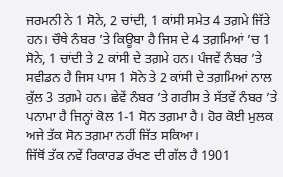ਜਰਮਨੀ ਨੇ 1 ਸੋਨੇ, 2 ਚਾਂਦੀ, 1 ਕਾਂਸੀ ਸਮੇਤ 4 ਤਗ਼ਮੇ ਜਿੱਤੇ ਹਨ। ਚੌਥੇ ਨੰਬਰ ’ਤੇ ਕਿਊਬਾ ਹੈ ਜਿਸ ਦੇ 4 ਤਗ਼ਮਿਆਂ ’ਚ 1 ਸੋਨੇ, 1 ਚਾਂਦੀ ਤੇ 2 ਕਾਂਸੀ ਦੇ ਤਗ਼ਮੇ ਹਨ। ਪੰਜਵੇਂ ਨੰਬਰ ’ਤੇ ਸਵੀਡਨ ਹੈ ਜਿਸ ਪਾਸ 1 ਸੋਨੇ ਤੇ 2 ਕਾਂਸੀ ਦੇ ਤਗ਼ਮਿਆਂ ਨਾਲ ਕੁੱਲ 3 ਤਗ਼ਮੇ ਹਨ। ਛੇਵੇਂ ਨੰਬਰ ’ਤੇ ਗਰੀਸ ਤੇ ਸੱਤਵੇਂ ਨੰਬਰ ’ਤੇ ਪਨਾਮਾ ਹੈ ਜਿਨ੍ਹਾਂ ਕੋਲ 1-1 ਸੋਨ ਤਗ਼ਮਾ ਹੈ। ਹੋਰ ਕੋਈ ਮੁਲਕ ਅਜੇ ਤੱਕ ਸੋਨ ਤਗ਼ਮਾ ਨਹੀਂ ਜਿੱਤ ਸਕਿਆ।
ਜਿੱਥੋਂ ਤੱਕ ਨਵੇਂ ਰਿਕਾਰਡ ਰੱਖਣ ਦੀ ਗੱਲ ਹੈ 1901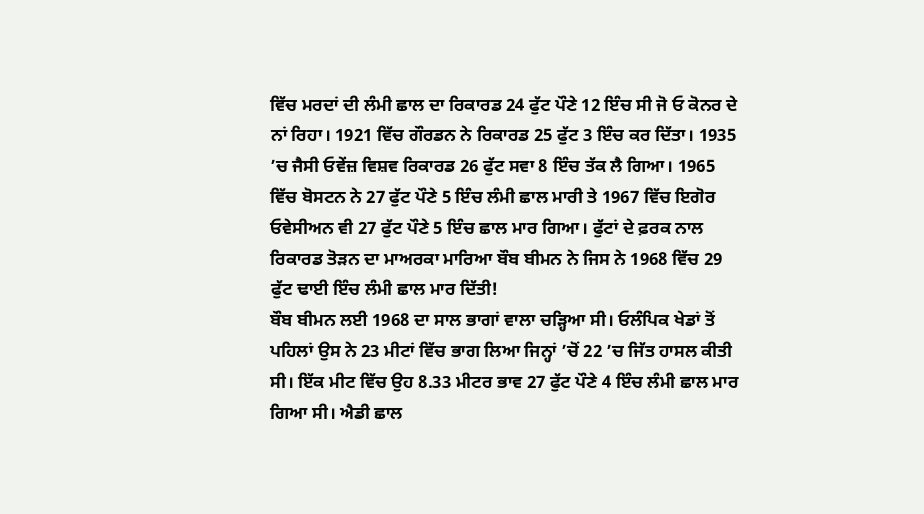ਵਿੱਚ ਮਰਦਾਂ ਦੀ ਲੰਮੀ ਛਾਲ ਦਾ ਰਿਕਾਰਡ 24 ਫੁੱਟ ਪੌਣੇ 12 ਇੰਚ ਸੀ ਜੋ ਓ ਕੋਨਰ ਦੇ ਨਾਂ ਰਿਹਾ। 1921 ਵਿੱਚ ਗੌਰਡਨ ਨੇ ਰਿਕਾਰਡ 25 ਫੁੱਟ 3 ਇੰਚ ਕਰ ਦਿੱਤਾ। 1935 ’ਚ ਜੈਸੀ ਓਵੇਂਜ਼ ਵਿਸ਼ਵ ਰਿਕਾਰਡ 26 ਫੁੱਟ ਸਵਾ 8 ਇੰਚ ਤੱਕ ਲੈ ਗਿਆ। 1965 ਵਿੱਚ ਬੋਸਟਨ ਨੇ 27 ਫੁੱਟ ਪੌਣੇ 5 ਇੰਚ ਲੰਮੀ ਛਾਲ ਮਾਰੀ ਤੇ 1967 ਵਿੱਚ ਇਗੋਰ ਓਵੇਸੀਅਨ ਵੀ 27 ਫੁੱਟ ਪੌਣੇ 5 ਇੰਚ ਛਾਲ ਮਾਰ ਗਿਆ। ਫੁੱਟਾਂ ਦੇ ਫ਼ਰਕ ਨਾਲ ਰਿਕਾਰਡ ਤੋੜਨ ਦਾ ਮਾਅਰਕਾ ਮਾਰਿਆ ਬੌਬ ਬੀਮਨ ਨੇ ਜਿਸ ਨੇ 1968 ਵਿੱਚ 29 ਫੁੱਟ ਢਾਈ ਇੰਚ ਲੰਮੀ ਛਾਲ ਮਾਰ ਦਿੱਤੀ!
ਬੌਬ ਬੀਮਨ ਲਈ 1968 ਦਾ ਸਾਲ ਭਾਗਾਂ ਵਾਲਾ ਚੜ੍ਹਿਆ ਸੀ। ਓਲੰਪਿਕ ਖੇਡਾਂ ਤੋਂ ਪਹਿਲਾਂ ਉਸ ਨੇ 23 ਮੀਟਾਂ ਵਿੱਚ ਭਾਗ ਲਿਆ ਜਿਨ੍ਹਾਂ ’ਚੋਂ 22 ’ਚ ਜਿੱਤ ਹਾਸਲ ਕੀਤੀ ਸੀ। ਇੱਕ ਮੀਟ ਵਿੱਚ ਉਹ 8.33 ਮੀਟਰ ਭਾਵ 27 ਫੁੱਟ ਪੌਣੇ 4 ਇੰਚ ਲੰਮੀ ਛਾਲ ਮਾਰ ਗਿਆ ਸੀ। ਐਡੀ ਛਾਲ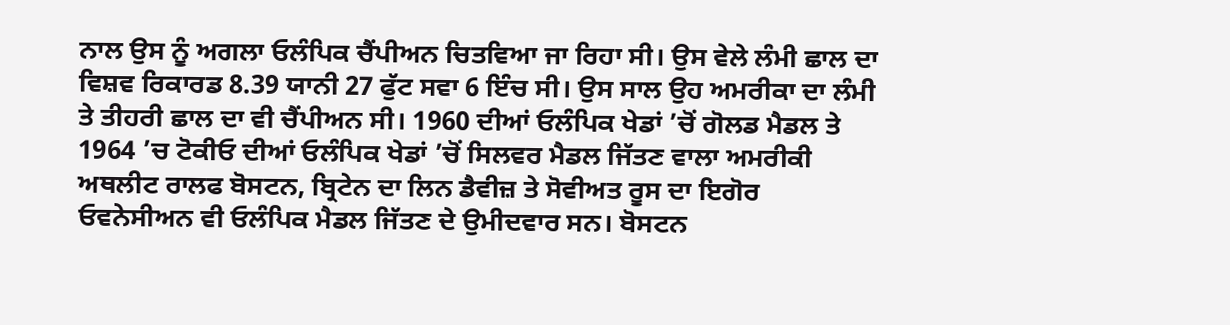ਨਾਲ ਉਸ ਨੂੰ ਅਗਲਾ ਓਲੰਪਿਕ ਚੈਂਪੀਅਨ ਚਿਤਵਿਆ ਜਾ ਰਿਹਾ ਸੀ। ਉਸ ਵੇਲੇ ਲੰਮੀ ਛਾਲ ਦਾ ਵਿਸ਼ਵ ਰਿਕਾਰਡ 8.39 ਯਾਨੀ 27 ਫੁੱਟ ਸਵਾ 6 ਇੰਚ ਸੀ। ਉਸ ਸਾਲ ਉਹ ਅਮਰੀਕਾ ਦਾ ਲੰਮੀ ਤੇ ਤੀਹਰੀ ਛਾਲ ਦਾ ਵੀ ਚੈਂਪੀਅਨ ਸੀ। 1960 ਦੀਆਂ ਓਲੰਪਿਕ ਖੇਡਾਂ ’ਚੋਂ ਗੋਲਡ ਮੈਡਲ ਤੇ 1964 ’ਚ ਟੋਕੀਓ ਦੀਆਂ ਓਲੰਪਿਕ ਖੇਡਾਂ ’ਚੋਂ ਸਿਲਵਰ ਮੈਡਲ ਜਿੱਤਣ ਵਾਲਾ ਅਮਰੀਕੀ ਅਥਲੀਟ ਰਾਲਫ ਬੋਸਟਨ, ਬ੍ਰਿਟੇਨ ਦਾ ਲਿਨ ਡੈਵੀਜ਼ ਤੇ ਸੋਵੀਅਤ ਰੂਸ ਦਾ ਇਗੋਰ ਓਵਨੇਸੀਅਨ ਵੀ ਓਲੰਪਿਕ ਮੈਡਲ ਜਿੱਤਣ ਦੇ ਉਮੀਦਵਾਰ ਸਨ। ਬੋਸਟਨ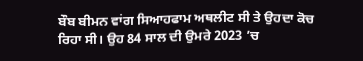ਬੌਬ ਬੀਮਨ ਵਾਂਗ ਸਿਆਹਫਾਮ ਅਥਲੀਟ ਸੀ ਤੇ ਉਹਦਾ ਕੋਚ ਰਿਹਾ ਸੀ। ਉਹ 84 ਸਾਲ ਦੀ ਉਮਰੇ 2023 ’ਚ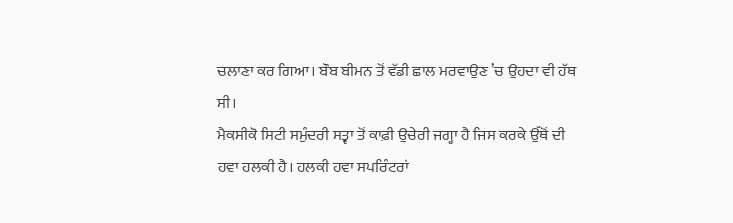ਚਲਾਣਾ ਕਰ ਗਿਆ। ਬੌਬ ਬੀਮਨ ਤੋਂ ਵੱਡੀ ਛਾਲ ਮਰਵਾਉਣ ’ਚ ਉਹਦਾ ਵੀ ਹੱਥ ਸੀ।
ਮੈਕਸੀਕੋ ਸਿਟੀ ਸਮੁੰਦਰੀ ਸਤ੍ਵਾ ਤੋਂ ਕਾਫ਼ੀ ਉਚੇਰੀ ਜਗ੍ਹਾ ਹੈ ਜਿਸ ਕਰਕੇ ਉੱਥੋਂ ਦੀ ਹਵਾ ਹਲਕੀ ਹੈ। ਹਲਕੀ ਹਵਾ ਸਪਰਿੰਟਰਾਂ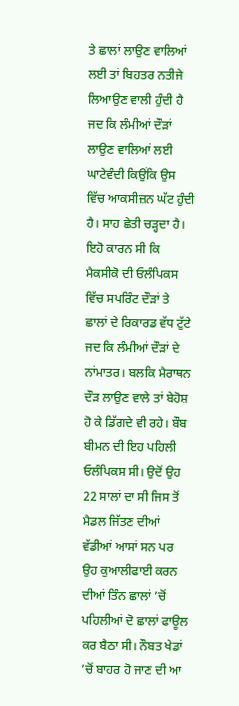ਤੇ ਛਾਲਾਂ ਲਾਉਣ ਵਾਲਿਆਂ ਲਈ ਤਾਂ ਬਿਹਤਰ ਨਤੀਜੇ ਲਿਆਉਣ ਵਾਲੀ ਹੁੰਦੀ ਹੈ ਜਦ ਕਿ ਲੰਮੀਆਂ ਦੌੜਾਂ ਲਾਉਣ ਵਾਲਿਆਂ ਲਈ ਘਾਟੇਵੰਦੀ ਕਿਉਂਕਿ ਉਸ ਵਿੱਚ ਆਕਸੀਜ਼ਨ ਘੱਟ ਹੁੰਦੀ ਹੈ। ਸਾਹ ਛੇਤੀ ਚੜ੍ਹਦਾ ਹੈ। ਇਹੋ ਕਾਰਨ ਸੀ ਕਿ ਮੈਕਸੀਕੋ ਦੀ ਓਲੰਪਿਕਸ ਵਿੱਚ ਸਪਰਿੰਟ ਦੌੜਾਂ ਤੇ ਛਾਲਾਂ ਦੇ ਰਿਕਾਰਡ ਵੱਧ ਟੁੱਟੇ ਜਦ ਕਿ ਲੰਮੀਆਂ ਦੌੜਾਂ ਦੇ ਨਾਂਮਾਤਰ। ਬਲਕਿ ਮੈਰਾਥਨ ਦੌੜ ਲਾਉਣ ਵਾਲੇ ਤਾਂ ਬੇਹੋਸ਼ ਹੋ ਕੇ ਡਿੱਗਦੇ ਵੀ ਰਹੇ। ਬੌਬ ਬੀਮਨ ਦੀ ਇਹ ਪਹਿਲੀ ਓਲੰਪਿਕਸ ਸੀ। ਉਦੋਂ ਉਹ 22 ਸਾਲਾਂ ਦਾ ਸੀ ਜਿਸ ਤੋਂ ਮੈਡਲ ਜਿੱਤਣ ਦੀਆਂ ਵੱਡੀਆਂ ਆਸਾਂ ਸਨ ਪਰ ਉਹ ਕੁਆਲੀਫਾਈ ਕਰਨ ਦੀਆਂ ਤਿੰਨ ਛਾਲਾਂ ’ਚੋਂ ਪਹਿਲੀਆਂ ਦੋ ਛਾਲਾਂ ਫਾਊਲ ਕਰ ਬੈਠਾ ਸੀ। ਨੌਬਤ ਖੇਡਾਂ ’ਚੋਂ ਬਾਹਰ ਹੋ ਜਾਣ ਦੀ ਆ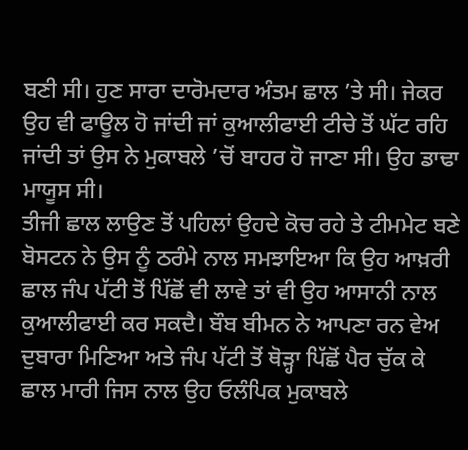ਬਣੀ ਸੀ। ਹੁਣ ਸਾਰਾ ਦਾਰੋਮਦਾਰ ਅੰਤਮ ਛਾਲ ’ਤੇ ਸੀ। ਜੇਕਰ ਉਹ ਵੀ ਫਾਊਲ ਹੋ ਜਾਂਦੀ ਜਾਂ ਕੁਆਲੀਫਾਈ ਟੀਚੇ ਤੋਂ ਘੱਟ ਰਹਿ ਜਾਂਦੀ ਤਾਂ ਉਸ ਨੇ ਮੁਕਾਬਲੇ ’ਚੋਂ ਬਾਹਰ ਹੋ ਜਾਣਾ ਸੀ। ਉਹ ਡਾਢਾ ਮਾਯੂਸ ਸੀ।
ਤੀਜੀ ਛਾਲ ਲਾਉਣ ਤੋਂ ਪਹਿਲਾਂ ਉਹਦੇ ਕੋਚ ਰਹੇ ਤੇ ਟੀਮਮੇਟ ਬਣੇ ਬੋਸਟਨ ਨੇ ਉਸ ਨੂੰ ਠਰੰਮੇ ਨਾਲ ਸਮਝਾਇਆ ਕਿ ਉਹ ਆਖ਼ਰੀ ਛਾਲ ਜੰਪ ਪੱਟੀ ਤੋਂ ਪਿੱਛੋਂ ਵੀ ਲਾਵੇ ਤਾਂ ਵੀ ਉਹ ਆਸਾਨੀ ਨਾਲ ਕੁਆਲੀਫਾਈ ਕਰ ਸਕਦੈ। ਬੌਬ ਬੀਮਨ ਨੇ ਆਪਣਾ ਰਨ ਵੇਅ ਦੁਬਾਰਾ ਮਿਣਿਆ ਅਤੇ ਜੰਪ ਪੱਟੀ ਤੋਂ ਥੋੜ੍ਹਾ ਪਿੱਛੋਂ ਪੈਰ ਚੁੱਕ ਕੇ ਛਾਲ ਮਾਰੀ ਜਿਸ ਨਾਲ ਉਹ ਓਲੰਪਿਕ ਮੁਕਾਬਲੇ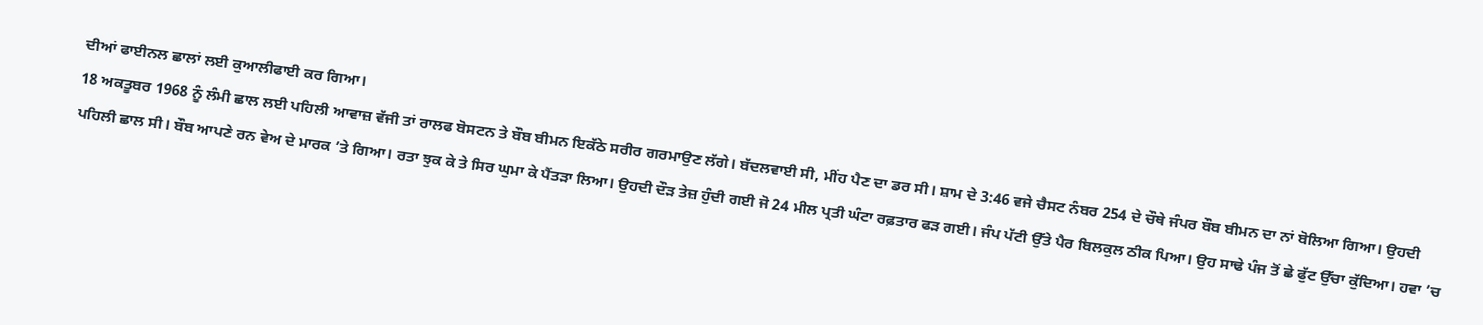ਦੀਆਂ ਫਾਈਨਲ ਛਾਲਾਂ ਲਈ ਕੁਆਲੀਫਾਈ ਕਰ ਗਿਆ।
18 ਅਕਤੂਬਰ 1968 ਨੂੰ ਲੰਮੀ ਛਾਲ ਲਈ ਪਹਿਲੀ ਆਵਾਜ਼ ਵੱਜੀ ਤਾਂ ਰਾਲਫ ਬੋਸਟਨ ਤੇ ਬੌਬ ਬੀਮਨ ਇਕੱਠੇ ਸਰੀਰ ਗਰਮਾਉਣ ਲੱਗੇ। ਬੱਦਲਵਾਈ ਸੀ, ਮੀਂਹ ਪੈਣ ਦਾ ਡਰ ਸੀ। ਸ਼ਾਮ ਦੇ 3:46 ਵਜੇ ਚੈਸਟ ਨੰਬਰ 254 ਦੇ ਚੌਥੇ ਜੰਪਰ ਬੌਬ ਬੀਮਨ ਦਾ ਨਾਂ ਬੋਲਿਆ ਗਿਆ। ਉਹਦੀ ਪਹਿਲੀ ਛਾਲ ਸੀ। ਬੌਬ ਆਪਣੇ ਰਨ ਵੇਅ ਦੇ ਮਾਰਕ ’ਤੇ ਗਿਆ। ਰਤਾ ਝੁਕ ਕੇ ਤੇ ਸਿਰ ਘੁਮਾ ਕੇ ਪੈਂਤੜਾ ਲਿਆ। ਉਹਦੀ ਦੌੜ ਤੇਜ਼ ਹੁੰਦੀ ਗਈ ਜੋ 24 ਮੀਲ ਪ੍ਰਤੀ ਘੰਟਾ ਰਫ਼ਤਾਰ ਫੜ ਗਈ। ਜੰਪ ਪੱਟੀ ਉੱਤੇ ਪੈਰ ਬਿਲਕੁਲ ਠੀਕ ਪਿਆ। ਉਹ ਸਾਢੇ ਪੰਜ ਤੋਂ ਛੇ ਫੁੱਟ ਉੱਚਾ ਕੁੱਦਿਆ। ਹਵਾ ’ਚ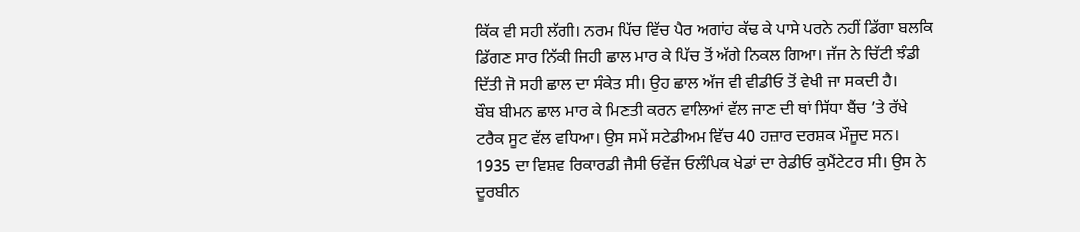ਕਿੱਕ ਵੀ ਸਹੀ ਲੱਗੀ। ਨਰਮ ਪਿੱਚ ਵਿੱਚ ਪੈਰ ਅਗਾਂਹ ਕੱਢ ਕੇ ਪਾਸੇ ਪਰਨੇ ਨਹੀਂ ਡਿੱਗਾ ਬਲਕਿ ਡਿੱਗਣ ਸਾਰ ਨਿੱਕੀ ਜਿਹੀ ਛਾਲ ਮਾਰ ਕੇ ਪਿੱਚ ਤੋਂ ਅੱਗੇ ਨਿਕਲ ਗਿਆ। ਜੱਜ ਨੇ ਚਿੱਟੀ ਝੰਡੀ ਦਿੱਤੀ ਜੋ ਸਹੀ ਛਾਲ ਦਾ ਸੰਕੇਤ ਸੀ। ਉਹ ਛਾਲ ਅੱਜ ਵੀ ਵੀਡੀਓ ਤੋਂ ਵੇਖੀ ਜਾ ਸਕਦੀ ਹੈ।
ਬੌਬ ਬੀਮਨ ਛਾਲ ਮਾਰ ਕੇ ਮਿਣਤੀ ਕਰਨ ਵਾਲਿਆਂ ਵੱਲ ਜਾਣ ਦੀ ਥਾਂ ਸਿੱਧਾ ਬੈਂਚ ’ਤੇ ਰੱਖੇ ਟਰੈਕ ਸੂਟ ਵੱਲ ਵਧਿਆ। ਉਸ ਸਮੇਂ ਸਟੇਡੀਅਮ ਵਿੱਚ 40 ਹਜ਼ਾਰ ਦਰਸ਼ਕ ਮੌਜੂਦ ਸਨ। 1935 ਦਾ ਵਿਸ਼ਵ ਰਿਕਾਰਡੀ ਜੈਸੀ ਓਵੇਂਜ ਓਲੰਪਿਕ ਖੇਡਾਂ ਦਾ ਰੇਡੀਓ ਕੁਮੈਂਟੇਟਰ ਸੀ। ਉਸ ਨੇ ਦੂਰਬੀਨ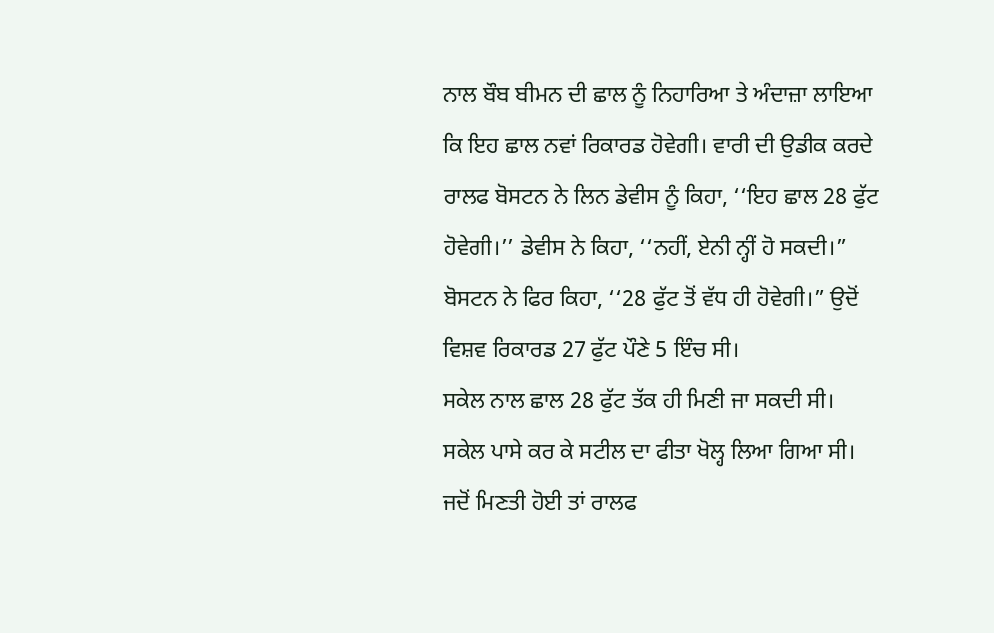ਨਾਲ ਬੌਬ ਬੀਮਨ ਦੀ ਛਾਲ ਨੂੰ ਨਿਹਾਰਿਆ ਤੇ ਅੰਦਾਜ਼ਾ ਲਾਇਆ ਕਿ ਇਹ ਛਾਲ ਨਵਾਂ ਰਿਕਾਰਡ ਹੋਵੇਗੀ। ਵਾਰੀ ਦੀ ਉਡੀਕ ਕਰਦੇ ਰਾਲਫ ਬੋਸਟਨ ਨੇ ਲਿਨ ਡੇਵੀਸ ਨੂੰ ਕਿਹਾ, ‘‘ਇਹ ਛਾਲ 28 ਫੁੱਟ ਹੋਵੇਗੀ।’’ ਡੇਵੀਸ ਨੇ ਕਿਹਾ, ‘‘ਨਹੀਂ, ਏਨੀ ਨ੍ਹੀਂ ਹੋ ਸਕਦੀ।” ਬੋਸਟਨ ਨੇ ਫਿਰ ਕਿਹਾ, ‘‘28 ਫੁੱਟ ਤੋਂ ਵੱਧ ਹੀ ਹੋਵੇਗੀ।” ਉਦੋਂ ਵਿਸ਼ਵ ਰਿਕਾਰਡ 27 ਫੁੱਟ ਪੌਣੇ 5 ਇੰਚ ਸੀ।
ਸਕੇਲ ਨਾਲ ਛਾਲ 28 ਫੁੱਟ ਤੱਕ ਹੀ ਮਿਣੀ ਜਾ ਸਕਦੀ ਸੀ। ਸਕੇਲ ਪਾਸੇ ਕਰ ਕੇ ਸਟੀਲ ਦਾ ਫੀਤਾ ਖੋਲ੍ਹ ਲਿਆ ਗਿਆ ਸੀ। ਜਦੋਂ ਮਿਣਤੀ ਹੋਈ ਤਾਂ ਰਾਲਫ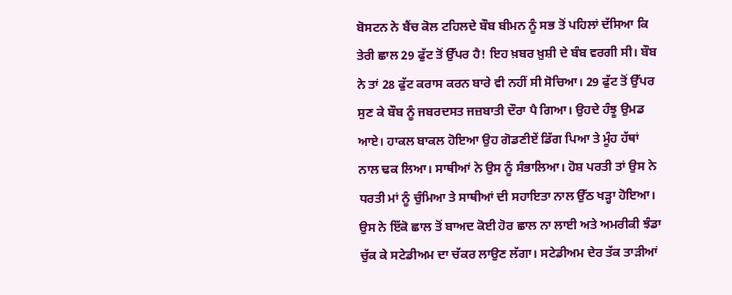ਬੋਸਟਨ ਨੇ ਬੈਂਚ ਕੋਲ ਟਹਿਲਦੇ ਬੌਬ ਬੀਮਨ ਨੂੰ ਸਭ ਤੋਂ ਪਹਿਲਾਂ ਦੱਸਿਆ ਕਿ ਤੇਰੀ ਛਾਲ 29 ਫੁੱਟ ਤੋਂ ਉੱਪਰ ਹੈ! ਇਹ ਖ਼ਬਰ ਖ਼ੁਸ਼ੀ ਦੇ ਬੰਬ ਵਰਗੀ ਸੀ। ਬੌਬ ਨੇ ਤਾਂ 28 ਫੁੱਟ ਕਰਾਸ ਕਰਨ ਬਾਰੇ ਵੀ ਨਹੀਂ ਸੀ ਸੋਚਿਆ। 29 ਫੁੱਟ ਤੋਂ ਉੱਪਰ ਸੁਣ ਕੇ ਬੌਬ ਨੂੰ ਜਬਰਦਸਤ ਜਜ਼ਬਾਤੀ ਦੌਰਾ ਪੈ ਗਿਆ। ਉਹਦੇ ਹੰਝੂ ਉਮਡ ਆਏ। ਹਾਕਲ ਬਾਕਲ ਹੋਇਆ ਉਹ ਗੋਡਣੀਏਂ ਡਿੱਗ ਪਿਆ ਤੇ ਮੂੰਹ ਹੱਥਾਂ ਨਾਲ ਢਕ ਲਿਆ। ਸਾਥੀਆਂ ਨੇ ਉਸ ਨੂੰ ਸੰਭਾਲਿਆ। ਹੋਸ਼ ਪਰਤੀ ਤਾਂ ਉਸ ਨੇ ਧਰਤੀ ਮਾਂ ਨੂੰ ਚੁੰਮਿਆ ਤੇ ਸਾਥੀਆਂ ਦੀ ਸਹਾਇਤਾ ਨਾਲ ਉੱਠ ਖੜ੍ਹਾ ਹੋਇਆ। ਉਸ ਨੇ ਇੱਕੋ ਛਾਲ ਤੋਂ ਬਾਅਦ ਕੋਈ ਹੋਰ ਛਾਲ ਨਾ ਲਾਈ ਅਤੇ ਅਮਰੀਕੀ ਝੰਡਾ ਚੁੱਕ ਕੇ ਸਟੇਡੀਅਮ ਦਾ ਚੱਕਰ ਲਾਉਣ ਲੱਗਾ। ਸਟੇਡੀਅਮ ਦੇਰ ਤੱਕ ਤਾੜੀਆਂ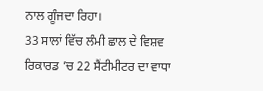ਨਾਲ ਗੂੰਜਦਾ ਰਿਹਾ।
33 ਸਾਲਾਂ ਵਿੱਚ ਲੰਮੀ ਛਾਲ ਦੇ ਵਿਸ਼ਵ ਰਿਕਾਰਡ ’ਚ 22 ਸੈਂਟੀਮੀਟਰ ਦਾ ਵਾਧਾ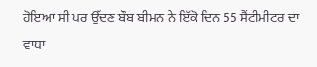ਹੋਇਆ ਸੀ ਪਰ ਉੱਦਣ ਬੌਬ ਬੀਮਨ ਨੇ ਇੱਕੋ ਦਿਨ 55 ਸੈਂਟੀਮੀਟਰ ਦਾ ਵਾਧਾ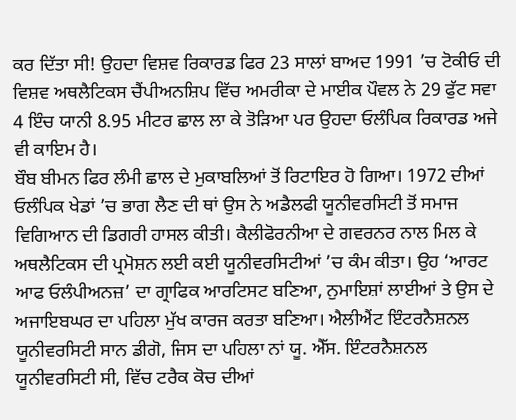ਕਰ ਦਿੱਤਾ ਸੀ! ਉਹਦਾ ਵਿਸ਼ਵ ਰਿਕਾਰਡ ਫਿਰ 23 ਸਾਲਾਂ ਬਾਅਦ 1991 ’ਚ ਟੋਕੀਓ ਦੀ ਵਿਸ਼ਵ ਅਥਲੈਟਿਕਸ ਚੈਂਪੀਅਨਸ਼ਿਪ ਵਿੱਚ ਅਮਰੀਕਾ ਦੇ ਮਾਈਕ ਪੌਵਲ ਨੇ 29 ਫੁੱਟ ਸਵਾ 4 ਇੰਚ ਯਾਨੀ 8.95 ਮੀਟਰ ਛਾਲ ਲਾ ਕੇ ਤੋੜਿਆ ਪਰ ਉਹਦਾ ਓਲੰਪਿਕ ਰਿਕਾਰਡ ਅਜੇ ਵੀ ਕਾਇਮ ਹੈ।
ਬੌਬ ਬੀਮਨ ਫਿਰ ਲੰਮੀ ਛਾਲ ਦੇ ਮੁਕਾਬਲਿਆਂ ਤੋਂ ਰਿਟਾਇਰ ਹੋ ਗਿਆ। 1972 ਦੀਆਂ ਓਲੰਪਿਕ ਖੇਡਾਂ ’ਚ ਭਾਗ ਲੈਣ ਦੀ ਥਾਂ ਉਸ ਨੇ ਅਡੈਲਫੀ ਯੂਨੀਵਰਸਿਟੀ ਤੋਂ ਸਮਾਜ ਵਿਗਿਆਨ ਦੀ ਡਿਗਰੀ ਹਾਸਲ ਕੀਤੀ। ਕੈਲੀਫੋਰਨੀਆ ਦੇ ਗਵਰਨਰ ਨਾਲ ਮਿਲ ਕੇ ਅਥਲੈਟਿਕਸ ਦੀ ਪ੍ਰਮੋਸ਼ਨ ਲਈ ਕਈ ਯੂਨੀਵਰਸਿਟੀਆਂ ’ਚ ਕੰਮ ਕੀਤਾ। ਉਹ ‘ਆਰਟ ਆਫ ਓਲੰਪੀਅਨਜ਼’ ਦਾ ਗ੍ਰਾਫਿਕ ਆਰਟਿਸਟ ਬਣਿਆ, ਨੁਮਾਇਸ਼ਾਂ ਲਾਈਆਂ ਤੇ ਉਸ ਦੇ ਅਜਾਇਬਘਰ ਦਾ ਪਹਿਲਾ ਮੁੱਖ ਕਾਰਜ ਕਰਤਾ ਬਣਿਆ। ਐਲੀਐਂਟ ਇੰਟਰਨੈਸ਼ਨਲ ਯੂਨੀਵਰਸਿਟੀ ਸਾਨ ਡੀਗੋ, ਜਿਸ ਦਾ ਪਹਿਲਾ ਨਾਂ ਯੂ. ਐੱਸ. ਇੰਟਰਨੈਸ਼ਨਲ ਯੂਨੀਵਰਸਿਟੀ ਸੀ, ਵਿੱਚ ਟਰੈਕ ਕੋਚ ਦੀਆਂ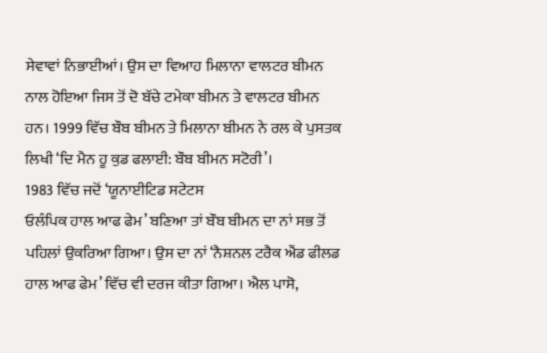ਸੇਵਾਵਾਂ ਨਿਭਾਈਆਂ। ਉਸ ਦਾ ਵਿਆਹ ਮਿਲਾਨਾ ਵਾਲਟਰ ਬੀਮਨ ਨਾਲ ਹੋਇਆ ਜਿਸ ਤੋਂ ਦੋ ਬੱਚੇ ਟਮੇਕਾ ਬੀਮਨ ਤੇ ਵਾਲਟਰ ਬੀਮਨ ਹਨ। 1999 ਵਿੱਚ ਬੌਬ ਬੀਮਨ ਤੇ ਮਿਲਾਨਾ ਬੀਮਨ ਨੇ ਰਲ ਕੇ ਪੁਸਤਕ ਲਿਖੀ ‘ਦਿ ਮੈਨ ਹੂ ਕੁਡ ਫਲਾਈ: ਬੌਬ ਬੀਮਨ ਸਟੋਰੀ’।
1983 ਵਿੱਚ ਜਦੋਂ ‘ਯੂਨਾਈਟਿਡ ਸਟੇਟਸ
ਓਲੰਪਿਕ ਹਾਲ ਆਫ ਫੇਮ’ ਬਣਿਆ ਤਾਂ ਬੌਬ ਬੀਮਨ ਦਾ ਨਾਂ ਸਭ ਤੋਂ ਪਹਿਲਾਂ ਉਕਰਿਆ ਗਿਆ। ਉਸ ਦਾ ਨਾਂ ‘ਨੈਸ਼ਨਲ ਟਰੈਕ ਐਂਡ ਫੀਲਡ ਹਾਲ ਆਫ ਫੇਮ’ ਵਿੱਚ ਵੀ ਦਰਜ ਕੀਤਾ ਗਿਆ। ਐਲ ਪਾਸੋ,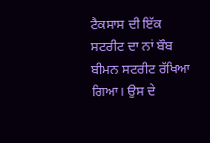ਟੈਕਸਾਸ ਦੀ ਇੱਕ ਸਟਰੀਟ ਦਾ ਨਾਂ ਬੌਬ ਬੀਮਨ ਸਟਰੀਟ ਰੱਖਿਆ ਗਿਆ। ਉਸ ਦੇ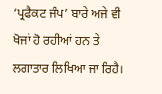‘ਪ੍ਰਫੈਕਟ ਜੰਪ’ ਬਾਰੇ ਅਜੇ ਵੀ ਖੋਜਾਂ ਹੋ ਰਹੀਆਂ ਹਨ ਤੇ ਲਗਾਤਾਰ ਲਿਖਿਆ ਜਾ ਰਿਹੈ।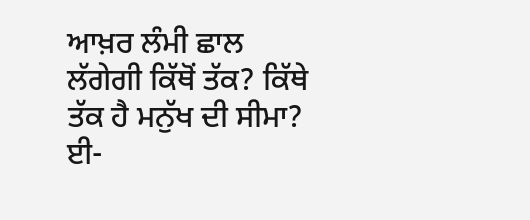ਆਖ਼ਰ ਲੰਮੀ ਛਾਲ ਲੱਗੇਗੀ ਕਿੱਥੋਂ ਤੱਕ? ਕਿੱਥੇ ਤੱਕ ਹੈ ਮਨੁੱਖ ਦੀ ਸੀਮਾ?
ਈ-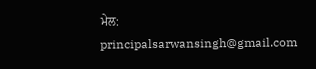ਮੇਲ: principalsarwansingh@gmail.com